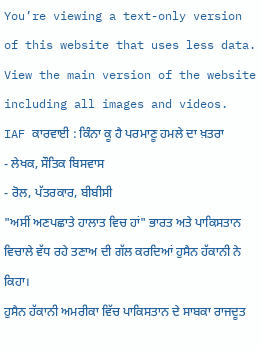You’re viewing a text-only version of this website that uses less data. View the main version of the website including all images and videos.
IAF ਕਾਰਵਾਈ : ਕਿੰਨਾ ਕੂ ਹੈ ਪਰਮਾਣੂ ਹਮਲੇ ਦਾ ਖ਼ਤਰਾ
- ਲੇਖਕ, ਸੌਤਿਕ ਬਿਸਵਾਸ
- ਰੋਲ, ਪੱਤਰਕਾਰ, ਬੀਬੀਸੀ
"ਅਸੀਂ ਅਣਪਛਾਤੇ ਹਾਲਾਤ ਵਿਚ ਹਾਂ" ਭਾਰਤ ਅਤੇ ਪਾਕਿਸਤਾਨ ਵਿਚਾਲੇ ਵੱਧ ਰਹੇ ਤਣਾਅ ਦੀ ਗੱਲ ਕਰਦਿਆਂ ਹੁਸੈਨ ਹੱਕਾਨੀ ਨੇ ਕਿਹਾ।
ਹੁਸੈਨ ਹੱਕਾਨੀ ਅਮਰੀਕਾ ਵਿੱਚ ਪਾਕਿਸਤਾਨ ਦੇ ਸਾਬਕਾ ਰਾਜਦੂਤ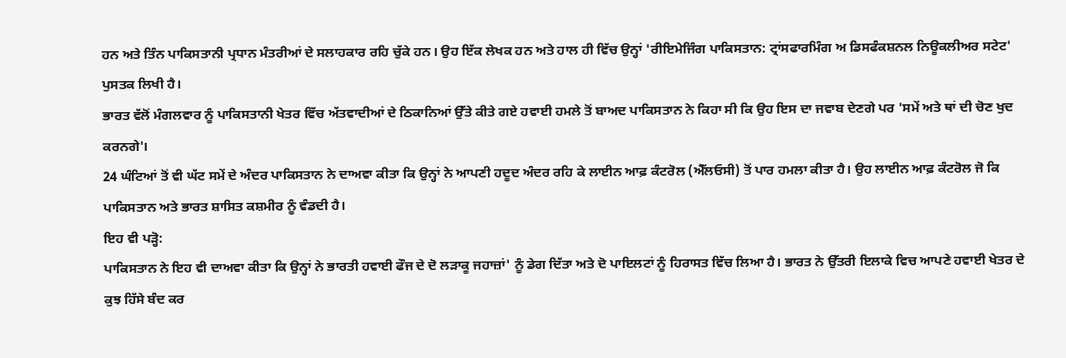ਹਨ ਅਤੇ ਤਿੰਨ ਪਾਕਿਸਤਾਨੀ ਪ੍ਰਧਾਨ ਮੰਤਰੀਆਂ ਦੇ ਸਲਾਹਕਾਰ ਰਹਿ ਚੁੱਕੇ ਹਨ। ਉਹ ਇੱਕ ਲੇਖਕ ਹਨ ਅਤੇ ਹਾਲ ਹੀ ਵਿੱਚ ਉਨ੍ਹਾਂ 'ਰੀਇਮੇਜਿੰਗ ਪਾਕਿਸਤਾਨ: ਟ੍ਰਾਂਸਫਾਰਮਿੰਗ ਅ ਡਿਸਫੰਕਸ਼ਨਲ ਨਿਊਕਲੀਅਰ ਸਟੇਟ' ਪੁਸਤਕ ਲਿਖੀ ਹੈ।
ਭਾਰਤ ਵੱਲੋਂ ਮੰਗਲਵਾਰ ਨੂੰ ਪਾਕਿਸਤਾਨੀ ਖੇਤਰ ਵਿੱਚ ਅੱਤਵਾਦੀਆਂ ਦੇ ਠਿਕਾਨਿਆਂ ਉੱਤੇ ਕੀਤੇ ਗਏ ਹਵਾਈ ਹਮਲੇ ਤੋਂ ਬਾਅਦ ਪਾਕਿਸਤਾਨ ਨੇ ਕਿਹਾ ਸੀ ਕਿ ਉਹ ਇਸ ਦਾ ਜਵਾਬ ਦੇਣਗੇ ਪਰ 'ਸਮੇਂ ਅਤੇ ਥਾਂ ਦੀ ਚੋਣ ਖੁਦ ਕਰਨਗੇ'।
24 ਘੰਟਿਆਂ ਤੋਂ ਵੀ ਘੱਟ ਸਮੇਂ ਦੇ ਅੰਦਰ ਪਾਕਿਸਤਾਨ ਨੇ ਦਾਅਵਾ ਕੀਤਾ ਕਿ ਉਨ੍ਹਾਂ ਨੇ ਆਪਣੀ ਹਦੂਦ ਅੰਦਰ ਰਹਿ ਕੇ ਲਾਈਨ ਆਫ਼ ਕੰਟਰੋਲ (ਐੱਲਓਸੀ) ਤੋਂ ਪਾਰ ਹਮਲਾ ਕੀਤਾ ਹੈ। ਉਹ ਲਾਈਨ ਆਫ਼ ਕੰਟਰੋਲ ਜੋ ਕਿ ਪਾਕਿਸਤਾਨ ਅਤੇ ਭਾਰਤ ਸ਼ਾਸਿਤ ਕਸ਼ਮੀਰ ਨੂੰ ਵੰਡਦੀ ਹੈ।
ਇਹ ਵੀ ਪੜ੍ਹੋ:
ਪਾਕਿਸਤਾਨ ਨੇ ਇਹ ਵੀ ਦਾਅਵਾ ਕੀਤਾ ਕਿ ਉਨ੍ਹਾਂ ਨੇ ਭਾਰਤੀ ਹਵਾਈ ਫੌਜ ਦੇ ਦੋ ਲੜਾਕੂ ਜਹਾਜ਼ਾਂ' ਨੂੰ ਡੇਗ ਦਿੱਤਾ ਅਤੇ ਦੋ ਪਾਇਲਟਾਂ ਨੂੰ ਹਿਰਾਸਤ ਵਿੱਚ ਲਿਆ ਹੈ। ਭਾਰਤ ਨੇ ਉੱਤਰੀ ਇਲਾਕੇ ਵਿਚ ਆਪਣੇ ਹਵਾਈ ਖੇਤਰ ਦੇ ਕੁਝ ਹਿੱਸੇ ਬੰਦ ਕਰ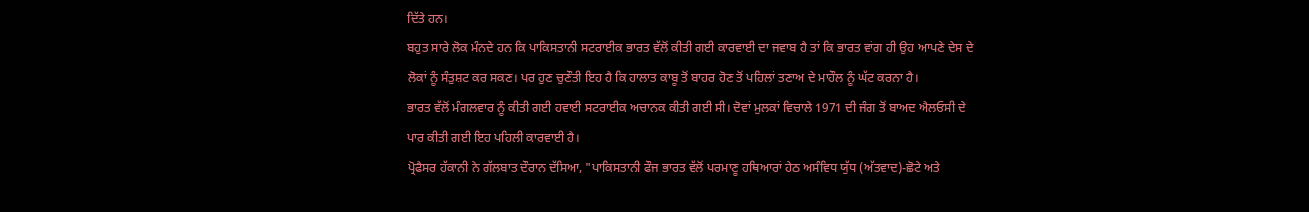ਦਿੱਤੇ ਹਨ।
ਬਹੁਤ ਸਾਰੇ ਲੋਕ ਮੰਨਦੇ ਹਨ ਕਿ ਪਾਕਿਸਤਾਨੀ ਸਟਰਾਈਕ ਭਾਰਤ ਵੱਲੋਂ ਕੀਤੀ ਗਈ ਕਾਰਵਾਈ ਦਾ ਜਵਾਬ ਹੈ ਤਾਂ ਕਿ ਭਾਰਤ ਵਾਂਗ ਹੀ ਉਹ ਆਪਣੇ ਦੇਸ ਦੇ ਲੋਕਾਂ ਨੂੰ ਸੰਤੁਸ਼ਟ ਕਰ ਸਕਣ। ਪਰ ਹੁਣ ਚੁਣੌਤੀ ਇਹ ਹੈ ਕਿ ਹਾਲਾਤ ਕਾਬੂ ਤੋਂ ਬਾਹਰ ਹੋਣ ਤੋਂ ਪਹਿਲਾਂ ਤਣਾਅ ਦੇ ਮਾਹੌਲ ਨੂੰ ਘੱਟ ਕਰਨਾ ਹੈ।
ਭਾਰਤ ਵੱਲੋਂ ਮੰਗਲਵਾਰ ਨੂੰ ਕੀਤੀ ਗਈ ਹਵਾਈ ਸਟਰਾਈਕ ਅਚਾਨਕ ਕੀਤੀ ਗਈ ਸੀ। ਦੋਵਾਂ ਮੁਲਕਾਂ ਵਿਚਾਲੇ 1971 ਦੀ ਜੰਗ ਤੋਂ ਬਾਅਦ ਐਲਓਸੀ ਦੇ ਪਾਰ ਕੀਤੀ ਗਈ ਇਹ ਪਹਿਲੀ ਕਾਰਵਾਈ ਹੈ।
ਪ੍ਰੋਫੈਸਰ ਹੱਕਾਨੀ ਨੇ ਗੱਲਬਾਤ ਦੌਰਾਨ ਦੱਸਿਆ, "ਪਾਕਿਸਤਾਨੀ ਫੌਜ ਭਾਰਤ ਵੱਲੋਂ ਪਰਮਾਣੂ ਹਥਿਆਰਾਂ ਹੇਠ ਅਸੰਵਿਧ ਯੁੱਧ (ਅੱਤਵਾਦ)-ਛੋਟੇ ਅਤੇ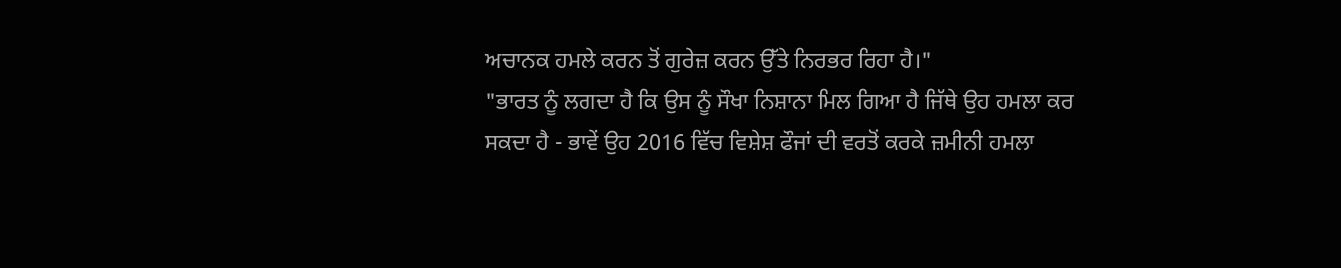ਅਚਾਨਕ ਹਮਲੇ ਕਰਨ ਤੋਂ ਗੁਰੇਜ਼ ਕਰਨ ਉੱਤੇ ਨਿਰਭਰ ਰਿਹਾ ਹੈ।"
"ਭਾਰਤ ਨੂੰ ਲਗਦਾ ਹੈ ਕਿ ਉਸ ਨੂੰ ਸੌਖਾ ਨਿਸ਼ਾਨਾ ਮਿਲ ਗਿਆ ਹੈ ਜਿੱਥੇ ਉਹ ਹਮਲਾ ਕਰ ਸਕਦਾ ਹੈ - ਭਾਵੇਂ ਉਹ 2016 ਵਿੱਚ ਵਿਸ਼ੇਸ਼ ਫੌਜਾਂ ਦੀ ਵਰਤੋਂ ਕਰਕੇ ਜ਼ਮੀਨੀ ਹਮਲਾ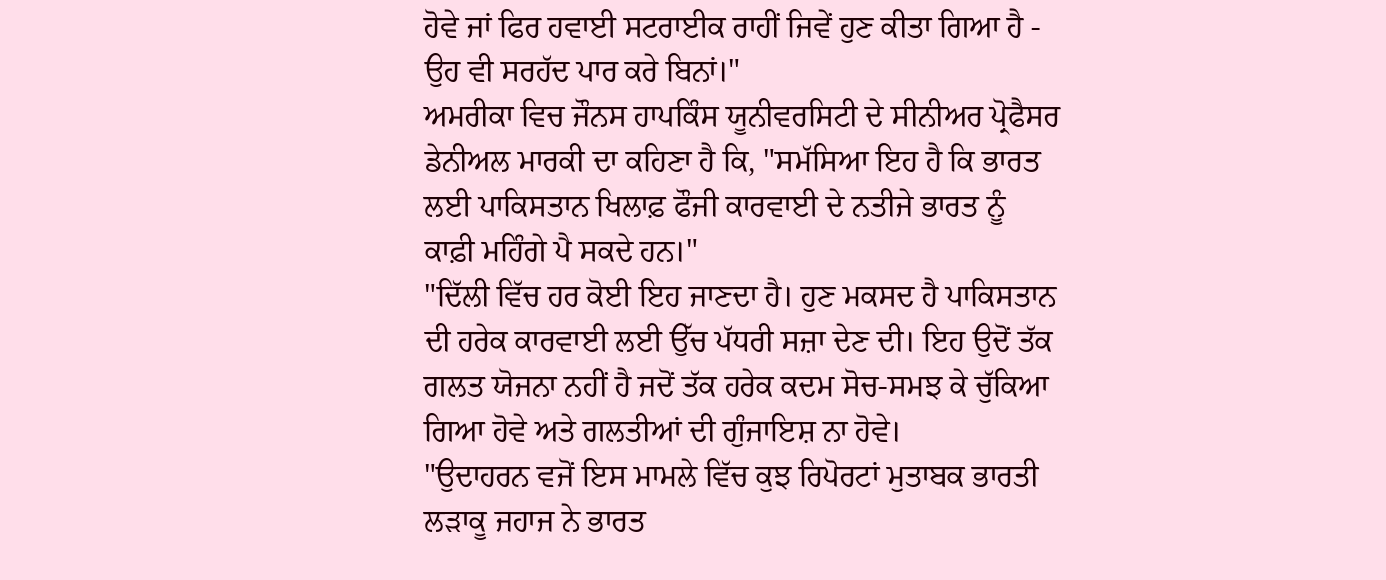ਹੋਵੇ ਜਾਂ ਫਿਰ ਹਵਾਈ ਸਟਰਾਈਕ ਰਾਹੀਂ ਜਿਵੇਂ ਹੁਣ ਕੀਤਾ ਗਿਆ ਹੈ - ਉਹ ਵੀ ਸਰਹੱਦ ਪਾਰ ਕਰੇ ਬਿਨਾਂ।"
ਅਮਰੀਕਾ ਵਿਚ ਜੌਨਸ ਹਾਪਕਿੰਸ ਯੂਨੀਵਰਸਿਟੀ ਦੇ ਸੀਨੀਅਰ ਪ੍ਰੋਫੈਸਰ ਡੇਨੀਅਲ ਮਾਰਕੀ ਦਾ ਕਹਿਣਾ ਹੈ ਕਿ, "ਸਮੱਸਿਆ ਇਹ ਹੈ ਕਿ ਭਾਰਤ ਲਈ ਪਾਕਿਸਤਾਨ ਖਿਲਾਫ਼ ਫੌਜੀ ਕਾਰਵਾਈ ਦੇ ਨਤੀਜੇ ਭਾਰਤ ਨੂੰ ਕਾਫ਼ੀ ਮਹਿੰਗੇ ਪੈ ਸਕਦੇ ਹਨ।"
"ਦਿੱਲੀ ਵਿੱਚ ਹਰ ਕੋਈ ਇਹ ਜਾਣਦਾ ਹੈ। ਹੁਣ ਮਕਸਦ ਹੈ ਪਾਕਿਸਤਾਨ ਦੀ ਹਰੇਕ ਕਾਰਵਾਈ ਲਈ ਉੱਚ ਪੱਧਰੀ ਸਜ਼ਾ ਦੇਣ ਦੀ। ਇਹ ਉਦੋਂ ਤੱਕ ਗਲਤ ਯੋਜਨਾ ਨਹੀਂ ਹੈ ਜਦੋਂ ਤੱਕ ਹਰੇਕ ਕਦਮ ਸੋਚ-ਸਮਝ ਕੇ ਚੁੱਕਿਆ ਗਿਆ ਹੋਵੇ ਅਤੇ ਗਲਤੀਆਂ ਦੀ ਗੁੰਜਾਇਸ਼ ਨਾ ਹੋਵੇ।
"ਉਦਾਹਰਨ ਵਜੋਂ ਇਸ ਮਾਮਲੇ ਵਿੱਚ ਕੁਝ ਰਿਪੋਰਟਾਂ ਮੁਤਾਬਕ ਭਾਰਤੀ ਲੜਾਕੂ ਜਹਾਜ ਨੇ ਭਾਰਤ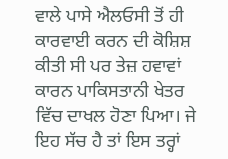ਵਾਲੇ ਪਾਸੇ ਐਲਓਸੀ ਤੋਂ ਹੀ ਕਾਰਵਾਈ ਕਰਨ ਦੀ ਕੋਸ਼ਿਸ਼ ਕੀਤੀ ਸੀ ਪਰ ਤੇਜ਼ ਹਵਾਵਾਂ ਕਾਰਨ ਪਾਕਿਸਤਾਨੀ ਖੇਤਰ ਵਿੱਚ ਦਾਖਲ ਹੋਣਾ ਪਿਆ। ਜੇ ਇਹ ਸੱਚ ਹੈ ਤਾਂ ਇਸ ਤਰ੍ਹਾਂ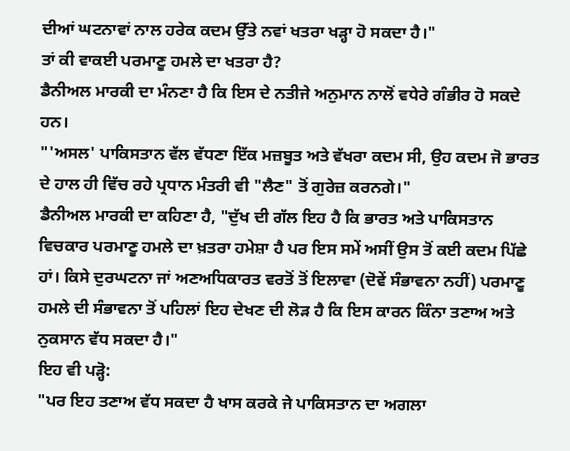ਦੀਆਂ ਘਟਨਾਵਾਂ ਨਾਲ ਹਰੇਕ ਕਦਮ ਉੱਤੇ ਨਵਾਂ ਖਤਰਾ ਖੜ੍ਹਾ ਹੋ ਸਕਦਾ ਹੈ।"
ਤਾਂ ਕੀ ਵਾਕਈ ਪਰਮਾਣੂ ਹਮਲੇ ਦਾ ਖਤਰਾ ਹੈ?
ਡੈਨੀਅਲ ਮਾਰਕੀ ਦਾ ਮੰਨਣਾ ਹੈ ਕਿ ਇਸ ਦੇ ਨਤੀਜੇ ਅਨੁਮਾਨ ਨਾਲੋਂ ਵਧੇਰੇ ਗੰਭੀਰ ਹੋ ਸਕਦੇ ਹਨ।
"'ਅਸਲ' ਪਾਕਿਸਤਾਨ ਵੱਲ ਵੱਧਣਾ ਇੱਕ ਮਜ਼ਬੂਤ ਅਤੇ ਵੱਖਰਾ ਕਦਮ ਸੀ, ਉਹ ਕਦਮ ਜੋ ਭਾਰਤ ਦੇ ਹਾਲ ਹੀ ਵਿੱਚ ਰਹੇ ਪ੍ਰਧਾਨ ਮੰਤਰੀ ਵੀ "ਲੈਣ" ਤੋਂ ਗੁਰੇਜ਼ ਕਰਨਗੇ।"
ਡੈਨੀਅਲ ਮਾਰਕੀ ਦਾ ਕਹਿਣਾ ਹੈ, "ਦੁੱਖ ਦੀ ਗੱਲ ਇਹ ਹੈ ਕਿ ਭਾਰਤ ਅਤੇ ਪਾਕਿਸਤਾਨ ਵਿਚਕਾਰ ਪਰਮਾਣੂ ਹਮਲੇ ਦਾ ਖ਼ਤਰਾ ਹਮੇਸ਼ਾ ਹੈ ਪਰ ਇਸ ਸਮੇਂ ਅਸੀਂ ਉਸ ਤੋਂ ਕਈ ਕਦਮ ਪਿੱਛੇ ਹਾਂ। ਕਿਸੇ ਦੁਰਘਟਨਾ ਜਾਂ ਅਣਅਧਿਕਾਰਤ ਵਰਤੋਂ ਤੋਂ ਇਲਾਵਾ (ਦੋਵੇਂ ਸੰਭਾਵਨਾ ਨਹੀਂ) ਪਰਮਾਣੂ ਹਮਲੇ ਦੀ ਸੰਭਾਵਨਾ ਤੋਂ ਪਹਿਲਾਂ ਇਹ ਦੇਖਣ ਦੀ ਲੋੜ ਹੈ ਕਿ ਇਸ ਕਾਰਨ ਕਿੰਨਾ ਤਣਾਅ ਅਤੇ ਨੁਕਸਾਨ ਵੱਧ ਸਕਦਾ ਹੈ।"
ਇਹ ਵੀ ਪੜ੍ਹੋ:
"ਪਰ ਇਹ ਤਣਾਅ ਵੱਧ ਸਕਦਾ ਹੈ ਖਾਸ ਕਰਕੇ ਜੇ ਪਾਕਿਸਤਾਨ ਦਾ ਅਗਲਾ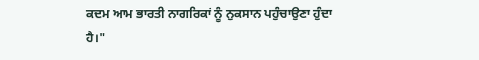ਕਦਮ ਆਮ ਭਾਰਤੀ ਨਾਗਰਿਕਾਂ ਨੂੰ ਨੁਕਸਾਨ ਪਹੁੰਚਾਉਣਾ ਹੁੰਦਾ ਹੈ।"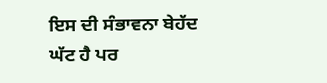ਇਸ ਦੀ ਸੰਭਾਵਨਾ ਬੇਹੱਦ ਘੱਟ ਹੈ ਪਰ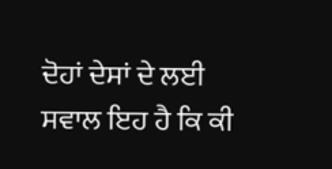ਦੋਹਾਂ ਦੇਸਾਂ ਦੇ ਲਈ ਸਵਾਲ ਇਹ ਹੈ ਕਿ ਕੀ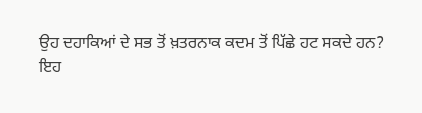ਉਹ ਦਹਾਕਿਆਂ ਦੇ ਸਭ ਤੋਂ ਖ਼ਤਰਨਾਕ ਕਦਮ ਤੋਂ ਪਿੱਛੇ ਹਟ ਸਕਦੇ ਹਨ?
ਇਹ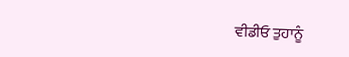ਵੀਡੀਓ ਤੁਹਾਨੂੰ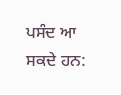ਪਸੰਦ ਆ ਸਕਦੇ ਹਨ: